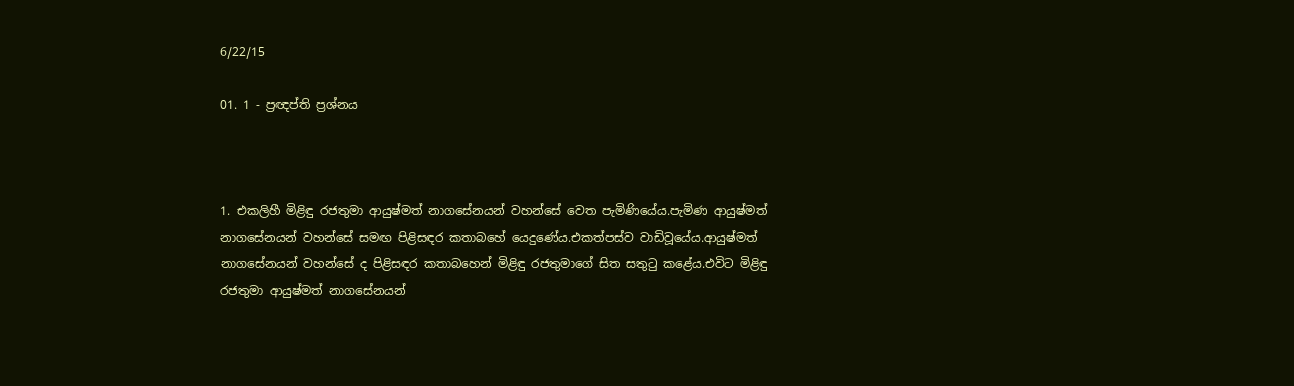6/22/15

01. 1 - ප්‍රඥප්ති ප්‍රශ්නය



1. එකලිහී මිළිඳු රජතුමා ආයුෂ්මත් නාගසේනයන් වහන්සේ වෙත පැමිණියේය.පැමිණ ආයුෂ්මත් නාගසේනයන් වහන්සේ සමඟ පිළිසඳර කතාබහේ යෙදුණේය.එකත්පස්ව වාඩිවූයේය.ආයුෂ්මත් නාගසේනයන් වහන්සේ ද පිළිසඳර කතාබහෙන් මිළිඳු රජතුමාගේ සිත සතුටු කළේය.එවිට මිළිඳු රජතුමා ආයුෂ්මත් නාගසේනයන්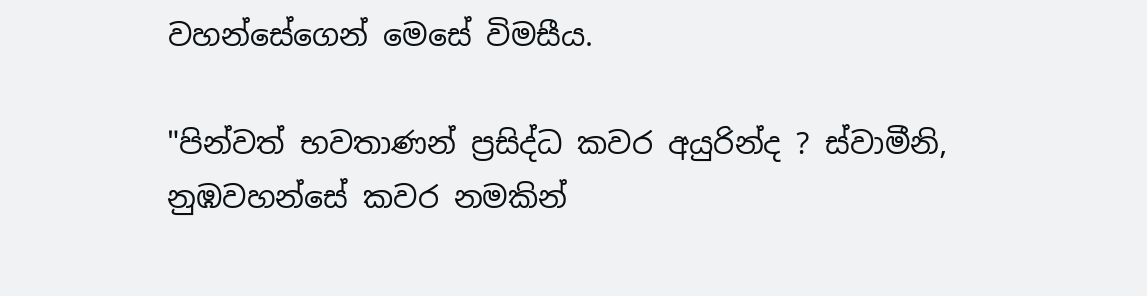වහන්සේගෙන් මෙසේ විමසීය.

"පින්වත් භවතාණන් ප්‍රසිද්ධ කවර අයුරින්ද ? ස්වාමීනි, නුඹවහන්සේ කවර නමකින්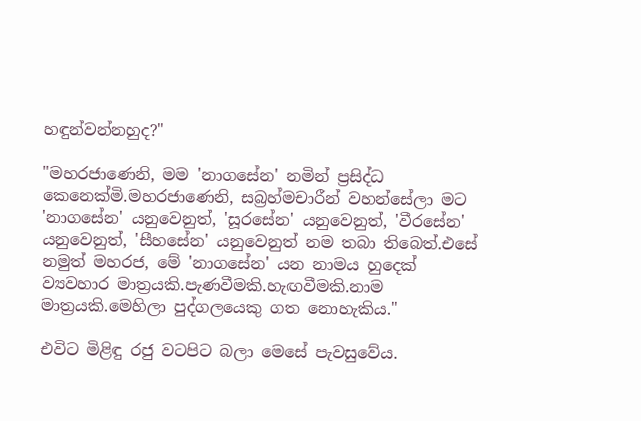හඳුන්වන්නහුද?"

"මහරජාණෙනි, මම 'නාගසේන' නමින් ප්‍රසිද්ධ කෙනෙක්මි.මහරජාණෙනි, සබ්‍රහ්මචාරීන් වහන්සේලා මට 'නාගසේන' යනුවෙනුත්, 'සූරසේන' යනුවෙනුත්, 'වීරසේන' යනුවෙනුත්, 'සීහසේන' යනුවෙනුත් නම තබා තිබෙත්.එසේ නමුත් මහරජ, මේ 'නාගසේන' යන නාමය හුදෙක් ව්‍යවහාර මාත්‍රයකි.පැණවීමකි.හැඟවීමකි.නාම මාත්‍රයකි.මෙහිලා පුද්ගලයෙකු ගත නොහැකිය."

එවිට මිළිඳු රජු වටපිට බලා මෙසේ පැවසුවේය.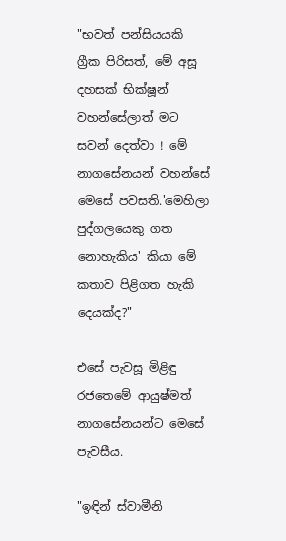"භවත් පන්සියයකි ග්‍රීක පිරිසත්, මේ අසූ දහසක් භික්ෂූන් වහන්සේලාත් මට සවන් දෙත්වා ! මේ නාගසේනයන් වහන්සේ මෙසේ පවසති.'මෙහිලා පුද්ගලයෙකු ගත නොහැකිය' කියා මේ කතාව පිළිගත හැකි දෙයක්ද?"

එසේ පැවසූ මිළිඳු රජතෙමේ ආයුෂ්මත් නාගසේනයන්ට මෙසේ පැවසීය.

"ඉඳින් ස්වාමීනි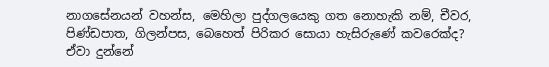නාගසේනයන් වහන්ස, මෙහිලා පුද්ගලයෙකු ගත නොහැකි නම්, චීවර, පිණ්ඩපාත, ගිලන්පස, බෙහෙත් පිරිකර සොයා හැසිරුණේ කවරෙක්ද? ඒවා දුන්නේ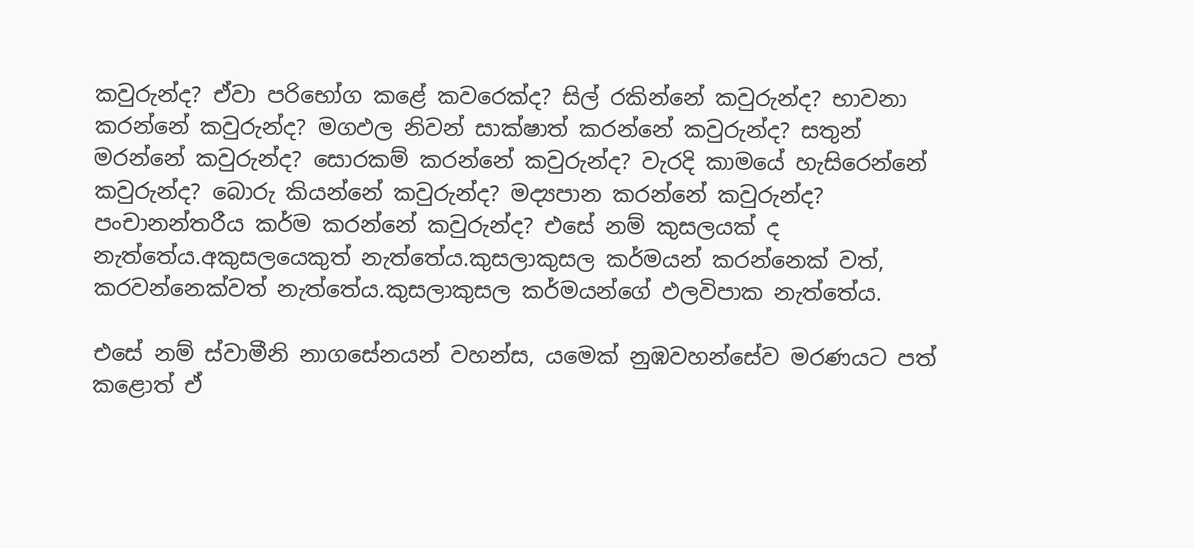කවුරුන්ද? ඒවා පරිභෝග කළේ කවරෙක්ද? සිල් රකින්නේ කවුරුන්ද? භාවනා කරන්නේ කවුරුන්ද? මගඵල නිවන් සාක්ෂාත් කරන්නේ කවුරුන්ද? සතුන් මරන්නේ කවුරුන්ද? සොරකම් කරන්නේ කවුරුන්ද? වැරදි කාමයේ හැසිරෙන්නේ කවුරුන්ද? බොරු කියන්නේ කවුරුන්ද? මද්‍යපාන කරන්නේ කවුරුන්ද? පංචානන්තරීය කර්ම කරන්නේ කවුරුන්ද? එසේ නම් කුසලයක් ද නැත්තේය.අකුසලයෙකුත් නැත්තේය.කුසලාකුසල කර්මයන් කරන්නෙක් වත්, කරවන්නෙක්වත් නැත්තේය.කුසලාකුසල කර්මයන්ගේ ඵලවිපාක නැත්තේය.

එසේ නම් ස්වාමීනි නාගසේනයන් වහන්ස, යමෙක් නුඹවහන්සේව මරණයට පත් කළොත් ඒ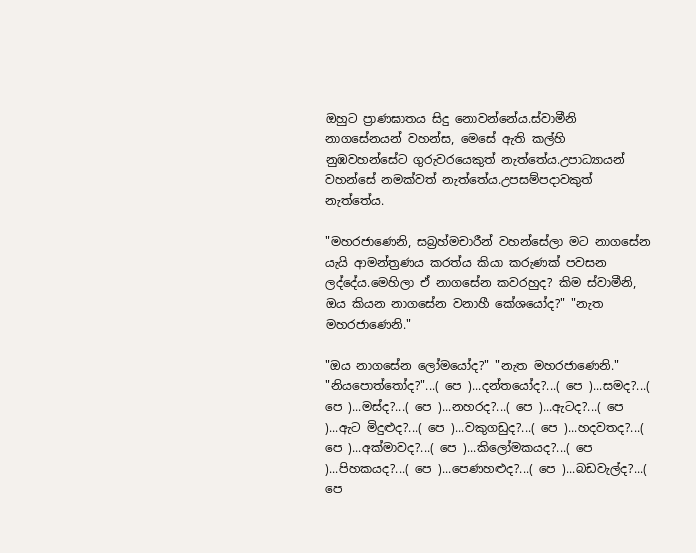ඔහුට ප්‍රාණඝාතය සිදු නොවන්නේය.ස්වාමීනි නාගසේනයන් වහන්ස, මෙසේ ඇති කල්හි නුඹවහන්සේට ගුරුවරයෙකුත් නැත්තේය.උපාධ්‍යායන් වහන්සේ නමක්වත් නැත්තේය.උපසම්පදාවකුත් නැත්තේය.

"මහරජාණෙනි, සබ්‍රහ්මචාරීන් වහන්සේලා මට නාගසේන යැයි ආමන්ත්‍රණය කරත්ය කියා කරුණක් පවසන ලද්දේය.මෙහිලා ඒ නාගසේන කවරහුද? කිම ස්වාමීනි, ඔය කියන නාගසේන වනාහී කේශයෝද?" "නැත මහරජාණෙනි."

"ඔය නාගසේන ලෝමයෝද?" "නැත මහරජාණෙනි." "නියපොත්තෝද?"...( පෙ )...දන්තයෝද?...( පෙ )...සමද?...( පෙ )...මස්ද?...( පෙ )...නහරද?...( පෙ )...ඇටද?...( පෙ )...ඇට මිදුළුද?...( පෙ )...වකුගඩුද?...( පෙ )...හදවතද?...( පෙ )...අක්මාවද?...( පෙ )...කිලෝමකයද?...( පෙ )...පිහකයද?...( පෙ )...පෙණහළුද?...( පෙ )...බඩවැල්ද?...( පෙ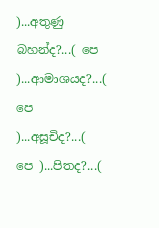)...අතුණු බහන්ද?...( පෙ )...ආමාශයද?...( පෙ )...අසූචිද?...( පෙ )...පිතද?...(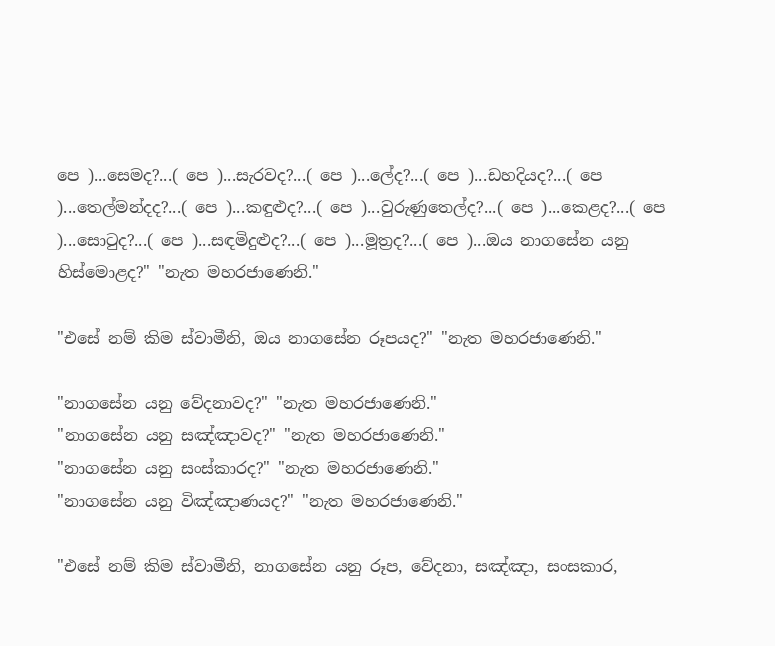පෙ )...සෙමද?...( පෙ )...සැරවද?...( පෙ )...ලේද?...( පෙ )...ඩහදියද?...( පෙ )...තෙල්මන්දද?...( පෙ )...කඳුළුද?...( පෙ )...වුරුණුතෙල්ද?...( පෙ )...කෙළද?...( පෙ )...සොටුද?...( පෙ )...සඳමිදුළුද?...( පෙ )...මූත්‍රද?...( පෙ )...ඔය නාගසේන යනු හිස්මොළද?" "නැත මහරජාණෙනි."

"එසේ නම් කිම ස්වාමීනි, ඔය නාගසේන රූපයද?" "නැත මහරජාණෙනි."

"නාගසේන යනු වේදනාවද?" "නැත මහරජාණෙනි."
"නාගසේන යනු සඤ්ඤාවද?" "නැත මහරජාණෙනි."
"නාගසේන යනු සංස්කාරද?" "නැත මහරජාණෙනි."
"නාගසේන යනු විඤ්ඤාණයද?" "නැත මහරජාණෙනි."

"එසේ නම් කිම ස්වාමීනි, නාගසේන යනු රූප, වේදනා, සඤ්ඤා, සංසකාර,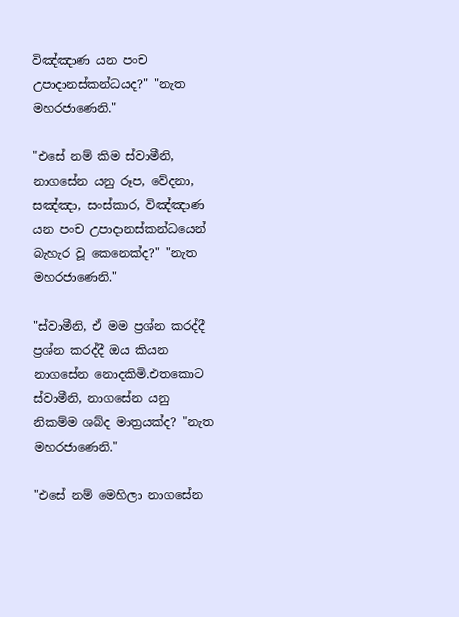විඤ්ඤාණ යන පංච උපාදානස්කන්ධයද?" "නැත මහරජාණෙනි."

"එසේ නම් කිම ස්වාමීනි, නාගසේන යනු රූප, වේදනා, සඤ්ඤා, සංස්කාර, විඤ්ඤාණ යන පංච උපාදානස්කන්ධයෙන් බැහැර වූ කෙනෙක්ද?" "නැත මහරජාණෙනි."

"ස්වාමීනි, ඒ මම ප්‍රශ්න කරද්දී ප්‍රශ්න කරද්දී ඔය කියන නාගසේන නොදකිමි.එතකොට ස්වාමීනි, නාගසේන යනු නිකම්ම ශබ්ද මාත්‍රයක්ද? "නැත මහරජාණෙනි."

"එසේ නම් මෙහිලා නාගසේන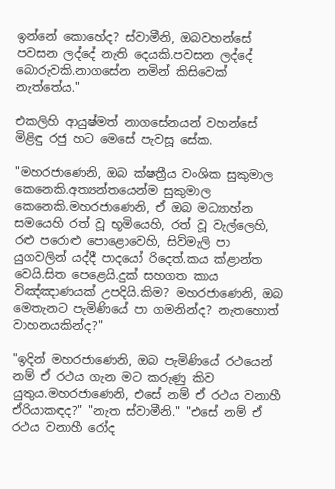ඉන්නේ කොහේද? ස්වාමීනි, ඔබවහන්සේ පවසන ලද්දේ නැති දෙයකි.පවසන ලද්දේ බොරුවකි.නාගසේන නමින් කිසිවෙක් නැත්තේය."

එකලිහි ආයුෂ්මත් නාගසේනයන් වහන්සේ මිළිඳු රජු හට මෙසේ පැවසූ සේක.

"මහරජාණෙනි, ඔබ ක්ෂත්‍රීය වංශික සුකුමාල කෙනෙකි.අත්‍යන්තයෙන්ම සුකුමාල කෙනෙකි.මහරජාණෙනි, ඒ ඔබ මධ්‍යාහ්න සමයෙහි රත් වූ භූමියෙහි, රත් වූ වැල්ලෙහි, රළු පරොළු පොළොවෙහි, සිව්මැලි පා යුගවලින් යද්දී පාදයෝ රිදෙත්.කය ක්ළාන්ත වෙයි.සිත පෙළෙයි.දුක් සහගත කාය විඤ්ඤාණයක් උපදියි.කිම? මහරජාණෙනි, ඔබ මෙතැනට පැමිණියේ පා ගමනින්ද? නැතහොත් වාහනයකින්ද?"

"ඉදින් මහරජාණෙනි, ඔබ පැමිණියේ රථයෙන් නම් ඒ රථය ගැන මට කරුණු කිව යුතුය.මහරජාණෙනි, එසේ නම් ඒ රථය වනාහී ඒරියාකඳද?" "නැත ස්වාමීනි." "එසේ නම් ඒ රථය වනාහී රෝද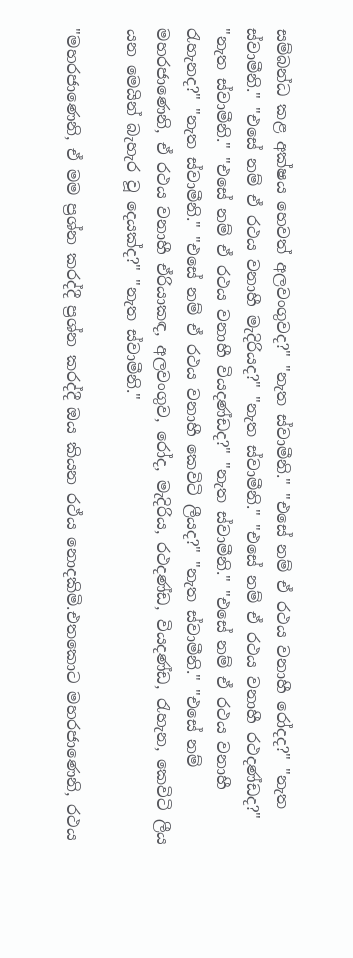සම්බන්ධ කළ අක්ෂය හෙවත් අලවංගුවද?" "නැත ස්වාමීනි." "එසේ නම් ඒ රථය වනාහී රෝදද?" "නැත ස්වාමීනි." "එසේ නම් ඒ රථය වනාහී මැදිරියද?" "නැත ස්වාමීනි." "එසේ නම් ඒ රථය වනාහී රථදණ්ඩද?" "නැත ස්වාමීනි." "එසේ නම් ඒ රථය වනාහී වියදණ්ඩද?" "නැත ස්වාමීනි." "එසේ නම් ඒ රථය වනාහී රැහැනද?" "නැත ස්වාමීනි." "එසේ නම් ඒ රථය වනාහී කෙවිටි ලීයද?" "නැත ස්වාමීනි." "එසේ නම් මහරජාණෙනි, ඒ රථය වනාහී ඒරියාකඳ, අලවංගුව, රෝද, මැදිරිය, රථදණ්ඩ, වියදණ්ඩ, රැහැන, කෙවිටි ලීය යන මෙයින් බැහැර වූ දෙයක්ද?" "නැත ස්වාමීනි."

"මහරජාණෙනි, ඒ මම ප්‍රශ්න කරද්දී ප්‍රශ්න කරද්දී ඔය කියන රථ්ය නොදකිමි.එතකොට මහරජාණෙනි, රථය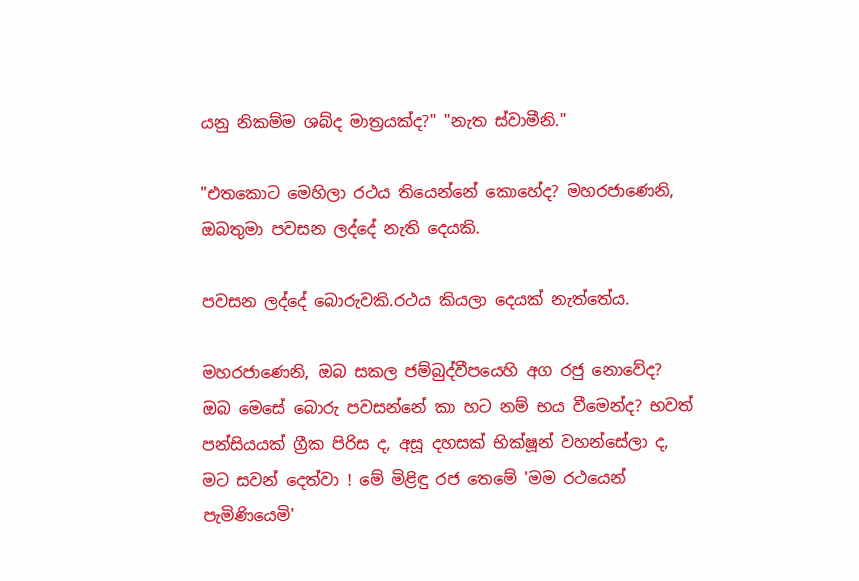යනු නිකම්ම ශබ්ද මාත්‍රයක්ද?" "නැත ස්වාමීනි."

"එතකොට මෙහිලා රථය තියෙන්නේ කොහේද? මහරජාණෙනි, ඔබතුමා පවසන ලද්දේ නැති දෙයකි.

පවසන ලද්දේ බොරුවකි.රථය කියලා දෙයක් නැත්තේය.

මහරජාණෙනි, ඔබ සකල ජම්බුද්වීපයෙහි අග රජු නොවේද? ඔබ මෙසේ බොරු පවසන්නේ කා හට නම් භය වීමෙන්ද? භවත් පන්සියයක් ග්‍රීක පිරිස ද, අසූ දහසක් භික්ෂූන් වහන්සේලා ද, මට සවන් දෙත්වා ! මේ මිළිඳු රජ තෙමේ 'මම රථයෙන් පැමිණියෙමි'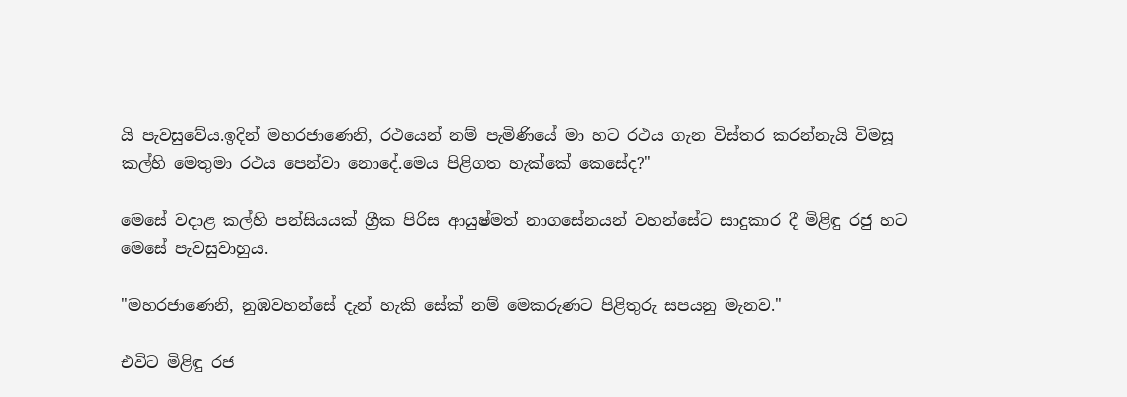යි පැවසුවේය.ඉදින් මහරජාණෙනි, රථයෙන් නම් පැමිණියේ මා හට රථය ගැන විස්තර කරන්නැයි විමසූ කල්හි මෙතුමා රථය පෙන්වා නොදේ.මෙය පිළිගත හැක්කේ කෙසේද?"

මෙසේ වදාළ කල්හි පන්සියයක් ග්‍රීක පිරිස ආයුෂ්මත් නාගසේනයන් වහන්සේට සාදුකාර දී මිළිඳු රජු හට මෙසේ පැවසුවාහුය.

"මහරජාණෙනි, නුඹවහන්සේ දැන් හැකි සේක් නම් මෙකරුණට පිළිතුරු සපයනු මැනව."

එවිට මිළිඳු රජ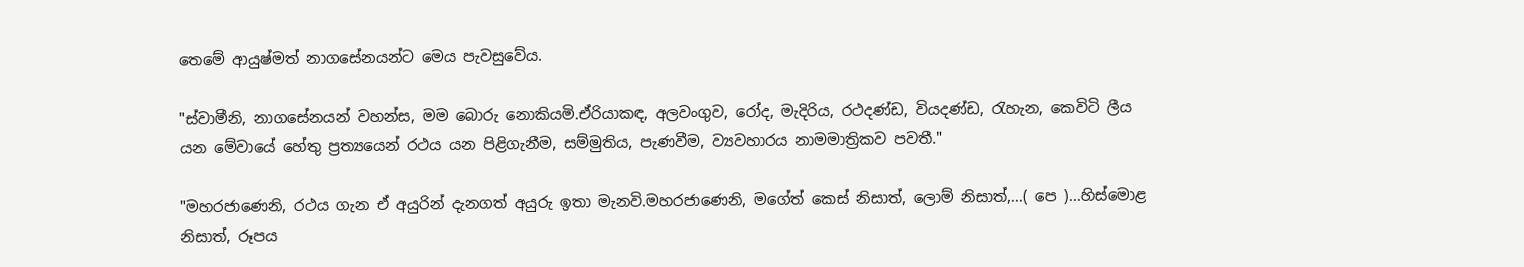තෙමේ ආයුෂ්මත් නාගසේනයන්ට මෙය පැවසුවේය.

"ස්වාමීනි, නාගසේනයන් වහන්ස, මම බොරු නොකියමි.ඒරියාකඳ, අලවංගුව, රෝද, මැදිරිය, රථදණ්ඩ, වියදණ්ඩ, රැහැන, කෙවිටි ලීය යන මේවායේ හේතු ප්‍රත්‍යයෙන් රථය යන පිළිගැනීම, සම්මුතිය, පැණවීම, ව්‍යවහාරය නාමමාත්‍රිකව පවතී."

"මහරජාණෙනි, රථය ගැන ඒ අයුරින් දැනගත් අයුරු ඉතා මැනවි.මහරජාණෙනි, මගේත් කෙස් නිසාත්, ලොම් නිසාත්,...( පෙ )...හිස්මොළ නිසාත්, රූපය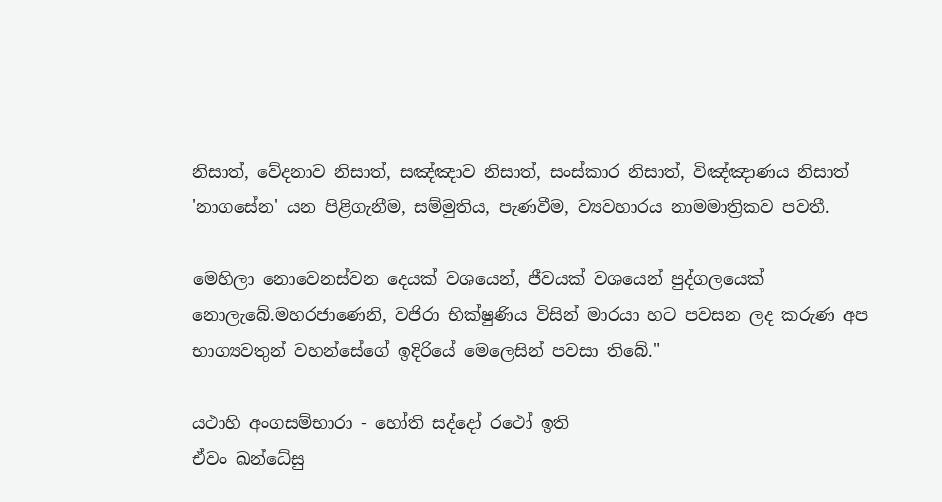නිසාත්, වේදනාව නිසාත්, සඤ්ඤාව නිසාත්, සංස්කාර නිසාත්, විඤ්ඤාණය නිසාත් 'නාගසේන' යන පිළිගැනීම, සම්මුතිය, පැණවීම, ව්‍යවහාරය නාමමාත්‍රිකව පවතී.

මෙහිලා නොවෙනස්වන දෙයක් වශයෙන්, ජීවයක් වශයෙන් පුද්ගලයෙක් නොලැබේ.මහරජාණෙනි, වජිරා භික්ෂුණිය විසින් මාරයා හට පවසන ලද කරුණ අප භාග්‍යවතුන් වහන්සේගේ ඉදිරියේ මෙලෙසින් පවසා තිබේ."

යථාහි අංගසම්භාරා - හෝති සද්දෝ රථෝ ඉති
ඒවං ඛන්ධේසු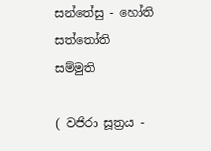සන්තේසු - හෝති සත්තෝති සම්මුති

( වජිරා සූත්‍රය -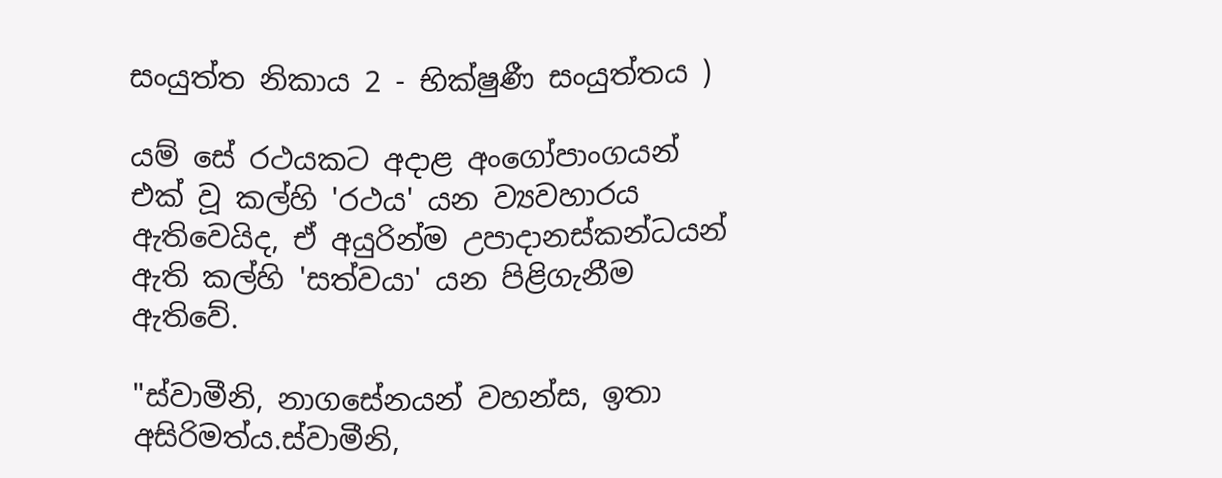සංයුත්ත නිකාය 2 - භික්ෂුණී සංයුත්තය )

යම් සේ රථයකට අදාළ අංගෝපාංගයන් එක් වූ කල්හි 'රථය' යන ව්‍යවහාරය ඇතිවෙයිද, ඒ අයුරින්ම උපාදානස්කන්ධයන් ඇති කල්හි 'සත්වයා' යන පිළිගැනීම ඇතිවේ.

"ස්වාමීනි, නාගසේනයන් වහන්ස, ඉතා අසිරිමත්ය.ස්වාමීනි,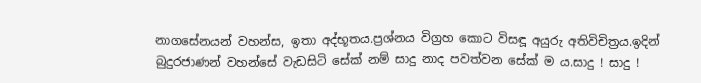නාගසේනයන් වහන්ස, ඉතා අද්භූතය.ප්‍රශ්නය විග්‍රහ කොට විසඳූ අයුරු අතිවිචිත්‍රය.ඉදින් බුදුරජාණන් වහන්සේ වැඩසිටි සේක් නම් සාදු නාද පවත්වන සේක් ම ය.සාදු ! සාදු !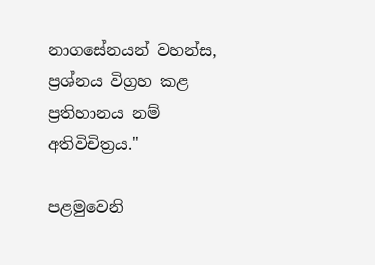නාගසේනයන් වහන්ස, ප්‍රශ්නය විග්‍රහ කළ ප්‍රතිහානය නම් අතිවිචිත්‍රය."

පළමුවෙනි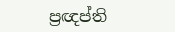ප්‍රඥප්ති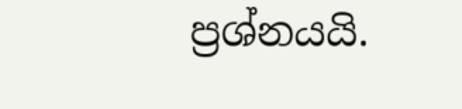ප්‍රශ්නයයි.